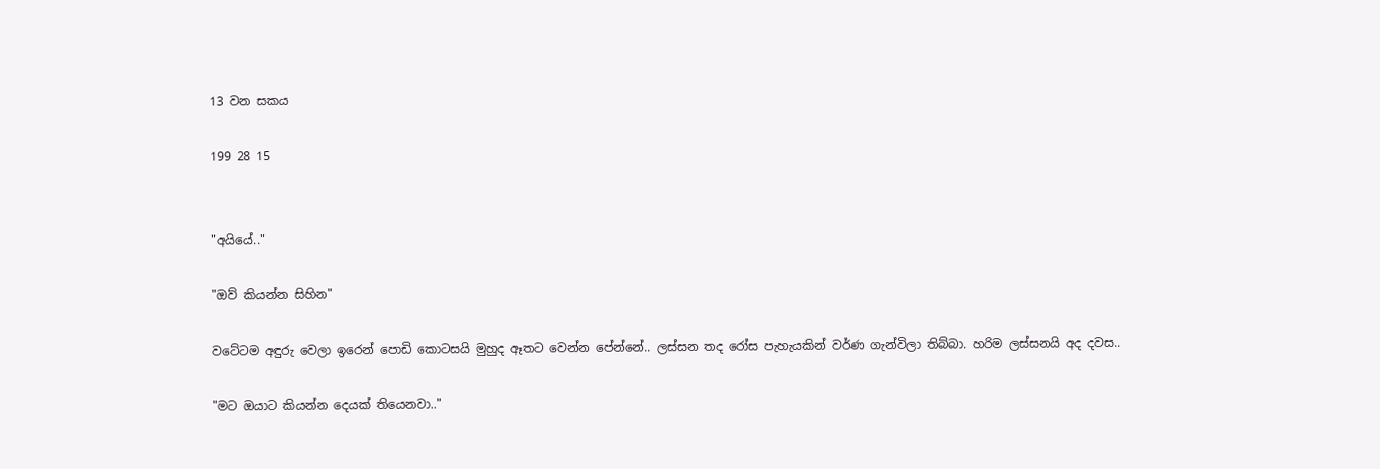13 වන සකය

199 28 15


"අයියේ.."

"ඔව් කියන්න සිහින"

වටේටම අඳුරු වෙලා ඉරෙන් පොඩි කොටසයි මුහුද ඈතට වෙන්න පේන්නේ.. ලස්සන තද රෝස පැහැයකින් වර්ණ ගැන්විලා තිබ්බා. හරිම ලස්සනයි අද දවස..

"මට ඔයාට කියන්න දෙයක් තියෙනවා.."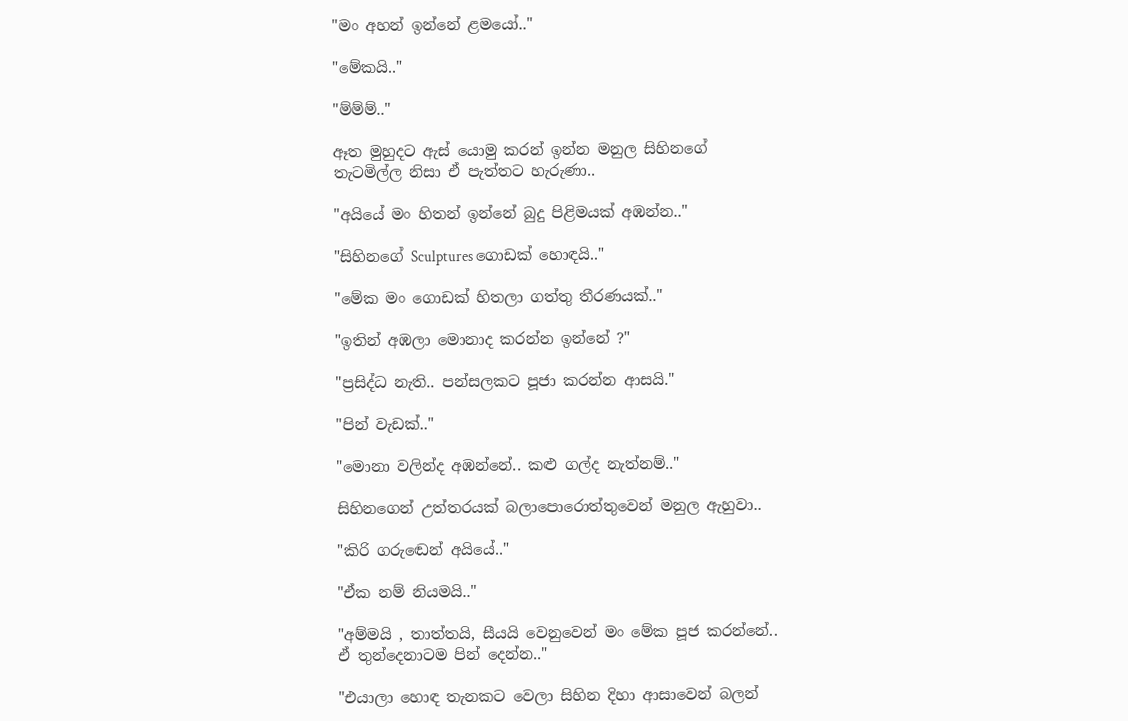"මං අහන් ඉන්නේ ළමයෝ.."

"මේකයි.."

"ම්ම්ම්.."

ඈත මුහුදට ඇස් යොමු කරන් ඉන්න මනුල සිහිනගේ තැටමිල්ල නිසා ඒ පැත්තට හැරුණා..

"අයියේ මං හිතන් ඉන්නේ බුදු පිළිමයක් අඹන්න.."

"සිහිනගේ Sculptures ගොඩක් හොඳයි.."

"මේක මං ගොඩක් හිතලා ගත්තු තීරණයක්.."

"ඉතින් අඹලා මොනාද කරන්න ඉන්නේ ?"

"ප්‍රසිද්ධ නැති.. පන්සලකට පූජා කරන්න ආසයි."

"පින් වැඩක්.."

"මොනා වලින්ද අඹන්නේ.. කළු ගල්ද නැත්නම්.."

සිහිනගෙන් උත්තරයක් බලාපොරොත්තුවෙන් මනුල ඇහුවා..

"කිරි ගරුඬෙන් අයියේ.."

"ඒක නම් නියමයි.."

"අම්මයි , තාත්තයි, සීයයි වෙනුවෙන් මං මේක පූජ කරන්නේ.. ඒ තුන්දෙනාටම පින් දෙන්න.."

"එයාලා හොඳ තැනකට වෙලා සිහින දිහා ආසාවෙන් බලන්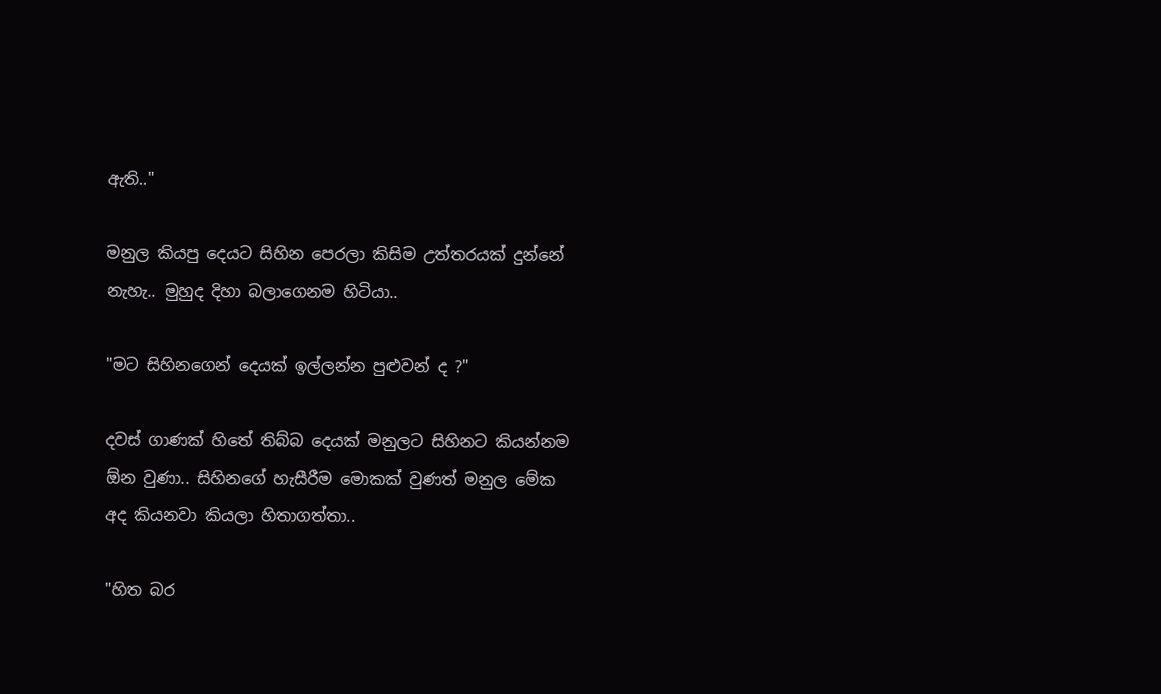ඇති.."

මනුල කියපු දෙයට සිහින පෙරලා කිසිම උත්තරයක් දුන්නේ නැහැ.. මුහුද දිහා බලාගෙනම හිටියා..

"මට සිහිනගෙන් දෙයක් ඉල්ලන්න පුළුවන් ද ?"

දවස් ගාණක් හිතේ තිබ්බ දෙයක් මනුලට සිහිනට කියන්නම ඕන වුණා.. සිහිනගේ හැසීරීම මොකක් වුණත් මනුල මේක අද කියනවා කියලා හිතාගත්තා..

"හිත බර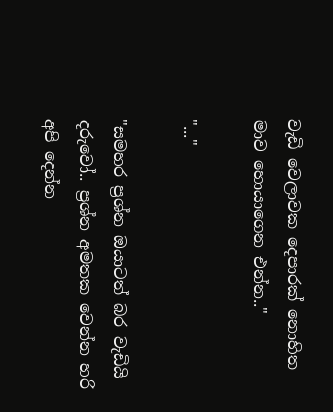වැඩි වෙලාවක දෙපාරක් නොහිත මාව හොයාගෙන එන්න.."

"..."

"සමහර ප්‍රශ්න ඔයාටත් බර වැඩියි දරුවෝ.. ප්‍රශ්න අමතක වෙන්න හරි අපි දෙන්න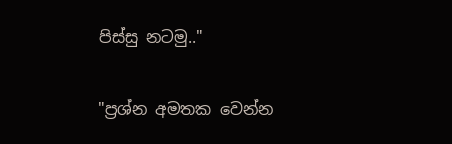පිස්සු නටමු.."

"ප්‍රශ්න අමතක වෙන්න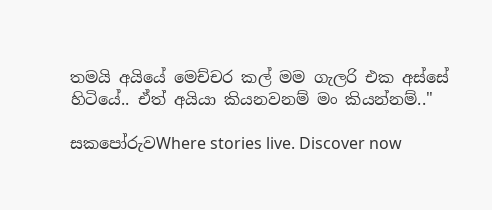තමයි අයියේ මෙච්චර කල් මම ගැලරි එක අස්සේ හිටියේ.. ඒත් අයියා කියනවනම් මං කියන්නම්.."

සකපෝරුවWhere stories live. Discover now